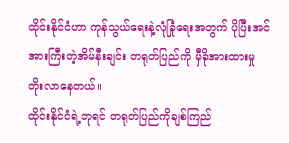ထိုင်းနိုင်ငံဟာ ကုန်သွယ်ရေးနဲ့လုံခြုံရေးအတွက် ပိုပြီးအင်အားကြီးတဲ့အိမ်နီးချင်း တရုတ်ပြည်ကို မှီခိုအားထားမှု တိုးလာနေတယ်။
ထိုင်းနိုင်ငံရဲ့ဘုရင် တရုတ်ပြည်ကိုချစ်ကြည်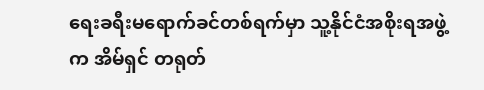ရေးခရီးမရောက်ခင်တစ်ရက်မှာ သူ့နိုင်ငံအစိုးရအဖွဲ့က အိမ်ရှင် တရုတ်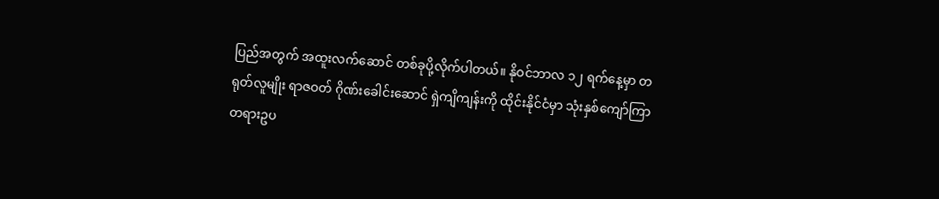ပြည်အတွက် အထူးလက်ဆောင် တစ်ခုပို့လိုက်ပါတယ်။ နိုဝင်ဘာလ ၁၂ ရက်နေ့မှာ တရုတ်လူမျိုး ရာဇဝတ် ဂိုဏ်းခေါင်းဆောင် ရှဲကျိကျန်းကို ထိုင်းနိုင်ငံမှာ သုံးနှစ်ကျော်ကြာ တရားဥပ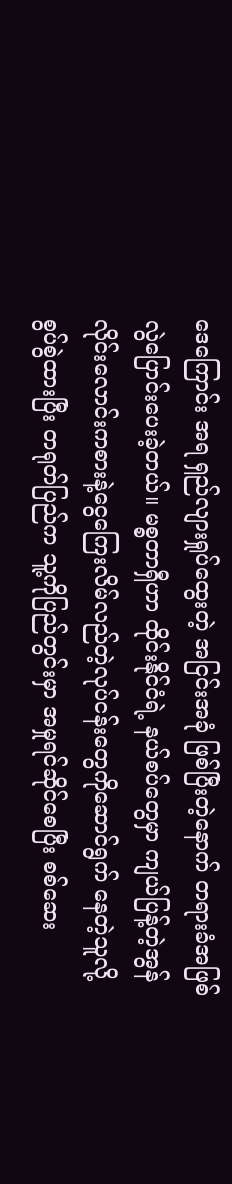ဒေကြောင်း အရ ရှည်လျားရှုပ်ထွေးတဲ့ အငြင်းအခုံ ဖြစ်ပြီးတဲ့နောက် တရားခံအဖြစ် လွဲပြောင်းပေးခဲ့တယ်။ မစ္စတာရှီဟာ ထိုင်းနိုင်ငံရဲ့ နယ်စပ်တွေမှာ ကျယ်ပြန့်တဲ့အွန်လိုင်းလောင်းကစားနဲ့ငွေကြေးလိမ်လည်တဲ့လုပ်ငန်းတွေကိုဆောင်ရွက် နေတဲ့သူလို့ စွပ်စွဲထားပြီး တရုတ်ပြည်က သူ့ကိုပြည်တွင်းမှာ အမှုရင်ဆိုင်စေပြီး စစ်ဆေး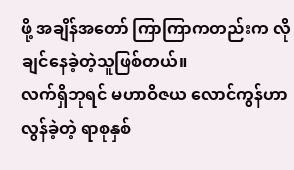ဖို့ အချိန်အတော် ကြာကြာကတည်းက လိုချင်နေခဲ့တဲ့သူဖြစ်တယ်။
လက်ရှိဘုရင် မဟာဝိဇယ လောင်ကွန်ဟာ လွန်ခဲ့တဲ့ ရာစုနှစ်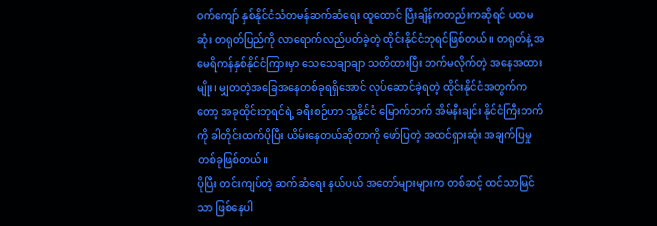ဝက်ကျော် နှစ်နိုင်ငံသံတမန်ဆက်ဆံရေး ထူထောင် ပြီးချိန်ကတည်းကဆိုရင် ပထမဆုံး တရုတ်ပြည်ကို လာရောက်လည်ပတ်ခဲ့တဲ့ ထိုင်းနိုင်ငံဘုရင်ဖြစ်တယ်။ တရုတ်နဲ့ အမေရိကန်နှစ်နိုင်ငံကြားမှာ သေသေချာချာ သတိထားပြီး ဘက်မလိုက်တဲ့ အနေအထားမျိုး၊ မျှတတဲ့အခြေအနေတစ်ခုရရှိအောင် လုပ်ဆောင်ခဲ့ရတဲ့ ထိုင်းနိုင်ငံအတွက်ကတော့ အခုထိုင်းဘုရင်ရဲ့ ခရီးစဉ်ဟာ သူ့နိုင်ငံ မြောက်ဘက် အိမ်နီးချင်း နိုင်ငံကြီးဘက်ကို ခါတိုင်းထက်ပိုပြီး ယိမ်းနေတယ်ဆိုတာကို ဖော်ပြတဲ့ အထင်ရှားဆုံး အချက်ပြမှု တစ်ခုဖြစ်တယ်။
ပိုပြီး တင်းကျပ်တဲ့ ဆက်ဆံရေး နယ်ပယ် အတော်များများက တစ်ဆင့် ထင်သာမြင်သာ ဖြစ်နေပါ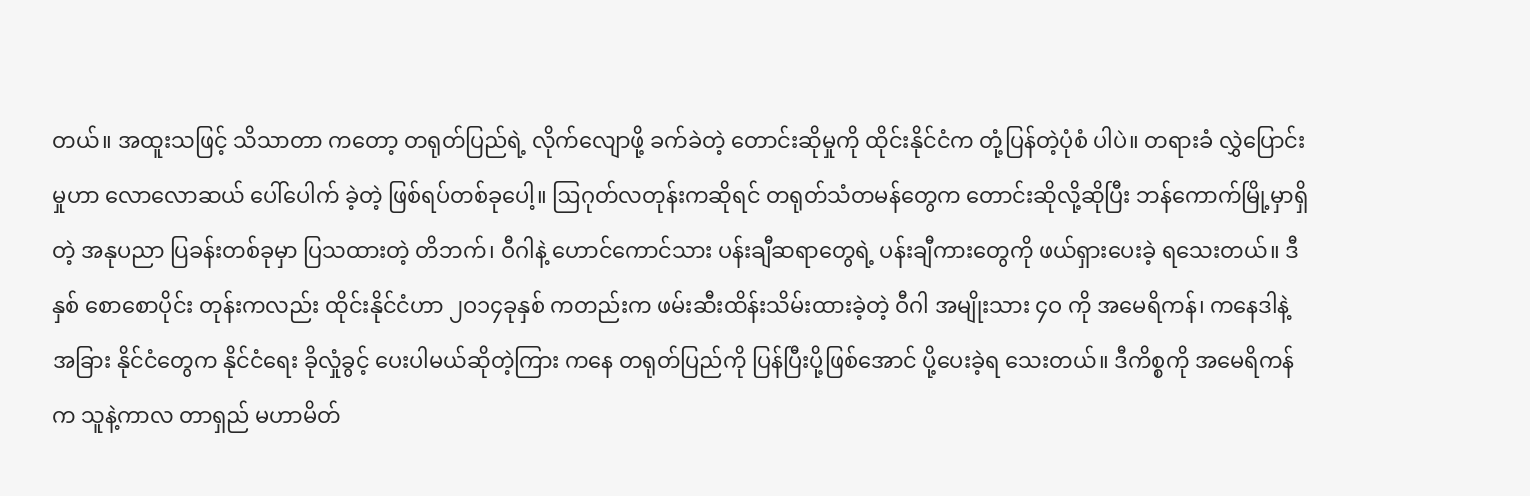တယ်။ အထူးသဖြင့် သိသာတာ ကတော့ တရုတ်ပြည်ရဲ့ လိုက်လျောဖို့ ခက်ခဲတဲ့ တောင်းဆိုမှုကို ထိုင်းနိုင်ငံက တုံ့ပြန်တဲ့ပုံစံ ပါပဲ။ တရားခံ လွှဲပြောင်းမှုဟာ လောလောဆယ် ပေါ်ပေါက် ခဲ့တဲ့ ဖြစ်ရပ်တစ်ခုပေါ့။ ဩဂုတ်လတုန်းကဆိုရင် တရုတ်သံတမန်တွေက တောင်းဆိုလို့ဆိုပြီး ဘန်ကောက်မြို့မှာရှိတဲ့ အနုပညာ ပြခန်းတစ်ခုမှာ ပြသထားတဲ့ တိဘက်၊ ဝီဂါနဲ့ ဟောင်ကောင်သား ပန်းချီဆရာတွေရဲ့ ပန်းချီကားတွေကို ဖယ်ရှားပေးခဲ့ ရသေးတယ်။ ဒီနှစ် စောစောပိုင်း တုန်းကလည်း ထိုင်းနိုင်ငံဟာ ၂ဝ၁၄ခုနှစ် ကတည်းက ဖမ်းဆီးထိန်းသိမ်းထားခဲ့တဲ့ ဝီဂါ အမျိုးသား ၄ဝ ကို အမေရိကန်၊ ကနေဒါနဲ့ အခြား နိုင်ငံတွေက နိုင်ငံရေး ခိုလှုံခွင့် ပေးပါမယ်ဆိုတဲ့ကြား ကနေ တရုတ်ပြည်ကို ပြန်ပြီးပို့ဖြစ်အောင် ပို့ပေးခဲ့ရ သေးတယ်။ ဒီကိစ္စကို အမေရိကန်က သူနဲ့ကာလ တာရှည် မဟာမိတ်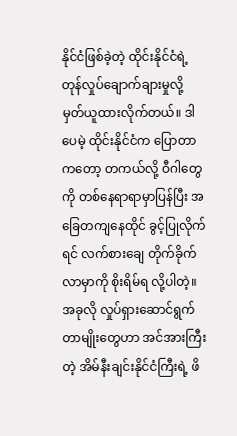နိုင်ငံဖြစ်ခဲ့တဲ့ ထိုင်းနိုင်ငံရဲ့ တုန်လှုပ်ချောက်ချားမှုလို့ မှတ်ယူထားလိုက်တယ်။ ဒါပေမဲ့ ထိုင်းနိုင်ငံက ပြောတာ ကတော့ တကယ်လို့ ဝီဂါတွေကို တစ်နေရာရာမှာပြန်ပြီး အခြေတကျနေထိုင် ခွင့်ပြုလိုက်ရင် လက်စားချေ တိုက်ခိုက် လာမှာကို စိုးရိမ်ရ လို့ပါတဲ့။
အခုလို လှုပ်ရှားဆောင်ရွက်တာမျိုးတွေဟာ အင်အားကြီးတဲ့ အိမ်နီးချင်းနိုင်ငံကြီးရဲ့ ဖိ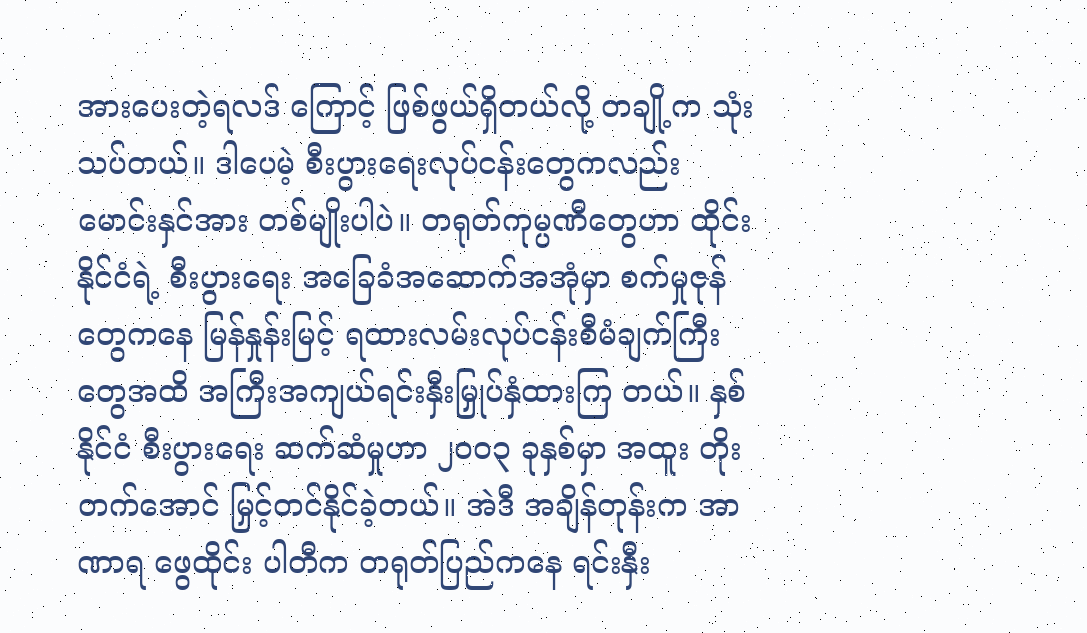အားပေးတဲ့ရလဒ် ကြောင့် ဖြစ်ဖွယ်ရှိတယ်လို့ တချို့က သုံးသပ်တယ်။ ဒါပေမဲ့ စီးပွားရေးလုပ်ငန်းတွေကလည်း မောင်းနှင်အား တစ်မျိုးပါပဲ။ တရုတ်ကုမ္ပဏီတွေဟာ ထိုင်းနိုင်ငံရဲ့ စီးပွားရေး အခြေခံအဆောက်အအုံမှာ စက်မှုဇုန်တွေကနေ မြန်နှုန်းမြင့် ရထားလမ်းလုပ်ငန်းစီမံချက်ကြီးတွေအထိ အကြီးအကျယ်ရင်းနှီးမြှုပ်နှံထားကြ တယ်။ နှစ်နိုင်ငံ စီးပွားရေး ဆက်ဆံမှုဟာ ၂ဝဝ၃ ခုနှစ်မှာ အထူး တိုးတက်အောင် မြှင့်တင်နိုင်ခဲ့တယ်။ အဲဒီ အချိန်တုန်းက အာဏာရ ဖွေထိုင်း ပါတီက တရုတ်ပြည်ကနေ ရင်းနှီး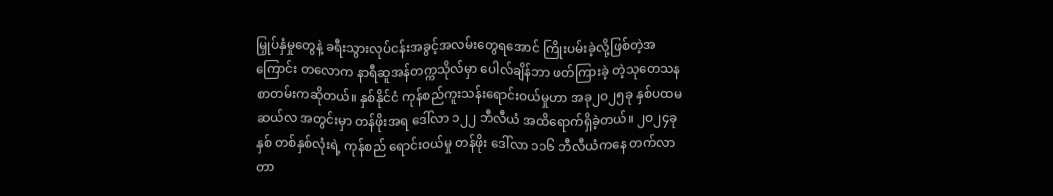မြှုပ်နှံမှုတွေနဲ့ ခရီးသွားလုပ်ငန်းအခွင့်အလမ်းတွေရအောင် ကြိုးပမ်းခဲ့လို့ဖြစ်တဲ့အကြောင်း တလောက နာရီဆူအန်တက္ကသိုလ်မှာ ပေါလ်ချိန်ဘာ ဖတ်ကြားခဲ့ တဲ့သုတေသနစာတမ်းကဆိုတယ်။ နှစ်နိုင်ငံ ကုန်စည်ကူးသန်းရောင်းဝယ်မှုဟာ အခု၂ဝ၂၅ခု နှစ်ပထမ ဆယ်လ အတွင်းမှာ တန်ဖိုးအရ ဒေါ်လာ ၁၂၂ ဘီလီယံ အထိရောက်ရှိခဲ့တယ်။ ၂ဝ၂၄ခုနှစ် တစ်နှစ်လုံးရဲ့ ကုန်စည် ရောင်းဝယ်မှု တန်ဖိုး ဒေါ်လာ ၁၁၆ ဘီလီယံကနေ တက်လာတာ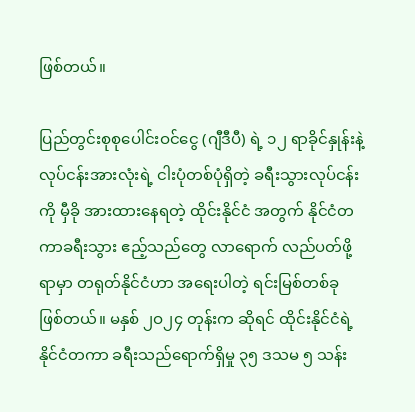ဖြစ်တယ်။

ပြည်တွင်းစုစုပေါင်းဝင်ငွေ (ဂျီဒီပီ) ရဲ့ ၁၂ ရာခိုင်နှုန်းနဲ့ လုပ်ငန်းအားလုံးရဲ့ ငါးပုံတစ်ပုံရှိတဲ့ ခရီးသွားလုပ်ငန်းကို မှီခို အားထားနေရတဲ့ ထိုင်းနိုင်ငံ အတွက် နိုင်ငံတကာခရီးသွား ဧည့်သည်တွေ လာရောက် လည်ပတ်ဖို့ရာမှာ တရုတ်နိုင်ငံဟာ အရေးပါတဲ့ ရင်းမြစ်တစ်ခု ဖြစ်တယ်။ မနှစ် ၂ဝ၂၄ တုန်းက ဆိုရင် ထိုင်းနိုင်ငံရဲ့ နိုင်ငံတကာ ခရီးသည်ရောက်ရှိမှု ၃၅ ဒသမ ၅ သန်း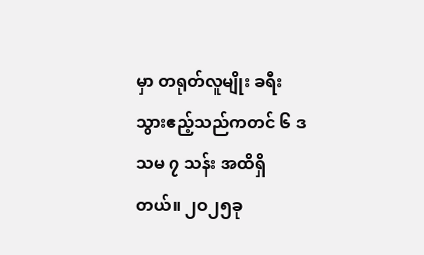မှာ တရုတ်လူမျိုး ခရီးသွားဧည့်သည်ကတင် ၆ ဒသမ ၇ သန်း အထိရှိတယ်။ ၂ဝ၂၅ခု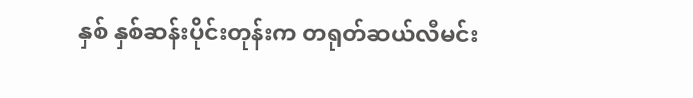နှစ် နှစ်ဆန်းပိုင်းတုန်းက တရုတ်ဆယ်လီမင်း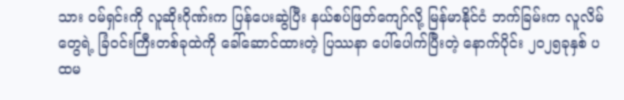သား ဝမ်ရှင်းကို လူဆိုးဂိုဏ်းက ပြန်ပေးဆွဲပြီး နယ်စပ်ဖြတ်ကျော်လို့ မြန်မာနိုင်ငံ ဘက်ခြမ်းက လူလိမ်တွေရဲ့ ခြံဝင်းကြီးတစ်ခုထဲကို ခေါ်ဆောင်ထားတဲ့ ပြဿနာ ပေါ်ပေါက်ပြီးတဲ့ နောက်ပိုင်း ၂ဝ၂၅ခုနှစ် ပထမ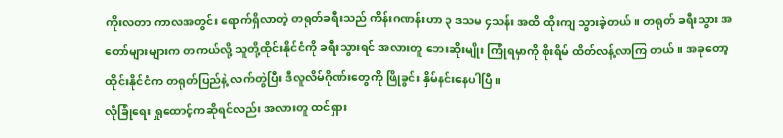ကိုးလတာ ကာလအတွင်း ရောက်ရှိလာတဲ့ တရုတ်ခရီးသည် ကိန်းဂဏန်းဟာ ၃ ဒသမ ၄သန်း အထိ ထိုးကျ သွားခဲ့တယ်။ တရုတ် ခရီးသွား အတော်များများက တကယ်လို့ သူတို့ထိုင်းနိုင်ငံကို ခရီးသွားရင် အလားတူ ဘေးဆိုးမျိုး ကြုံရမှာကို စိုးရိမ် ထိတ်လန့်လာကြ တယ်။ အခုတော့ ထိုင်းနိုင်ငံက တရုတ်ပြည်နဲ့ လက်တွဲပြီး ဒီလူလိမ်ဂိုဏ်းတွေကို ဖြိုခွင်း နှိမ်နင်းနေပါပြီ။
လုံခြုံရေး ရှုထောင့်ကဆိုရင်လည်း အလားတူ ထင်ရှား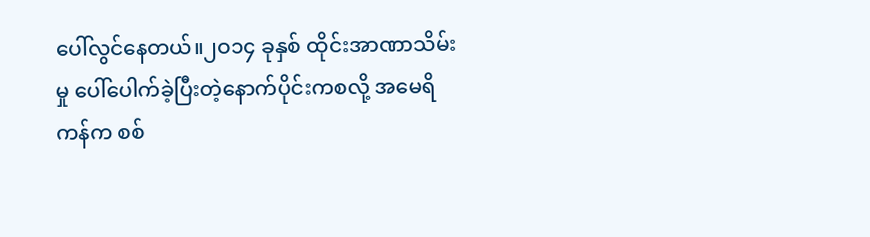ပေါ်လွင်နေတယ်။၂ဝ၁၄ ခုနှစ် ထိုင်းအာဏာသိမ်းမှု ပေါ်ပေါက်ခဲ့ပြီးတဲ့နောက်ပိုင်းကစလို့ အမေရိကန်က စစ်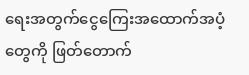ရေးအတွက်ငွေကြေးအထောက်အပံ့တွေကို ဖြတ်တောက်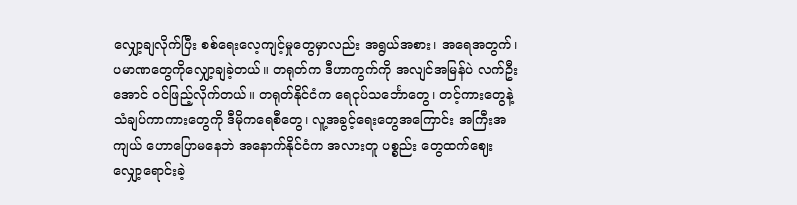လျှော့ချလိုက်ပြီး စစ်ရေးလေ့ကျင့်မှုတွေမှာလည်း အရွယ်အစား၊ အရေအတွက်၊ ပမာဏတွေကိုလျှော့ချခဲ့တယ်။ တရုတ်က ဒီဟာကွက်ကို အလျင်အမြန်ပဲ လက်ဦးအောင် ဝင်ဖြည့်လိုက်တယ်။ တရုတ်နိုင်ငံက ရေငုပ်သင်္ဘောတွေ၊ တင့်ကားတွေနဲ့ သံချပ်ကာကားတွေကို ဒီမိုကရေစီတွေ၊ လူ့အခွင့်ရေးတွေအကြောင်း အကြီးအကျယ် ဟောပြောမနေဘဲ အနောက်နိုင်ငံက အလားတူ ပစ္စည်း တွေထက်ဈေးလျှော့ရောင်းခဲ့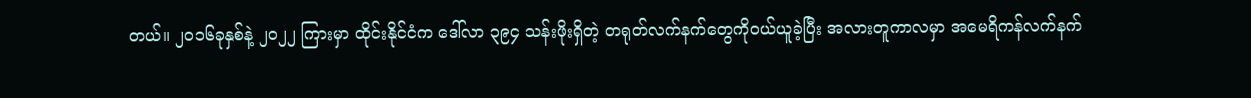တယ်။ ၂ဝ၁၆ခုနှစ်နဲ့ ၂ဝ၂၂ ကြားမှာ ထိုင်းနိုင်ငံက ဒေါ်လာ ၃၉၄ သန်းဖိုးရှိတဲ့ တရုတ်လက်နက်တွေကိုဝယ်ယူခဲ့ပြီး အလားတူကာလမှာ အမေရိကန်လက်နက်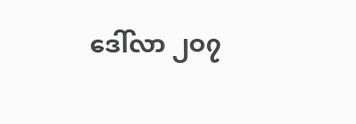ဒေါ်လာ ၂ဝ၇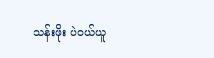သန်းဖိုး ပဲဝယ်ယူ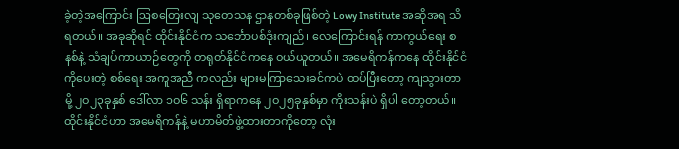ခဲ့တဲ့အကြောင်း ဩစတြေးလျ သုတေသန ဌာနတစ်ခုဖြစ်တဲ့ Lowy Institute အဆိုအရ သိရတယ်။ အခုဆိုရင် ထိုင်းနိုင်ငံက သင်္ဘောပစ်ဒုံးကျည်၊ လေကြောင်းရန် ကာကွယ်ရေး စနစ်နဲ့ သံချပ်ကာယာဉ်တွေကို တရုတ်နိုင်ငံကနေ ဝယ်ယူတယ်။ အမေရိကန်ကနေ ထိုင်းနိုင်ငံကိုပေးတဲ့ စစ်ရေး အကူအညီ ကလည်း များမကြာသေးခင်ကပဲ ထပ်ပြီးတော့ ကျသွားတာမို့ ၂ဝ၂၃ခုနှစ် ဒေါ်လာ ၁ဝ၆ သန်း ရှိရာကနေ ၂ဝ၂၅ခုနှစ်မှာ ကိုးသန်းပဲ ရှိပါ တော့တယ်။
ထိုင်းနိုင်ငံဟာ အမေရိကန်နဲ့ မဟာမိတ်ဖွဲ့ထားတာကိုတော့ လုံး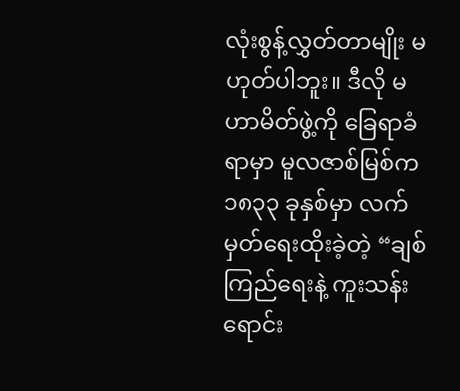လုံးစွန့်လွှတ်တာမျိုး မဟုတ်ပါဘူး။ ဒီလို မဟာမိတ်ဖွဲ့ကို ခြေရာခံရာမှာ မူလဇာစ်မြစ်က ၁၈၃၃ ခုနှစ်မှာ လက်မှတ်ရေးထိုးခဲ့တဲ့ “ချစ်ကြည်ရေးနဲ့ ကူးသန်းရောင်း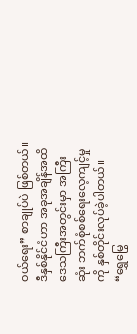ဝယ်ရေး” စာချုပ်ပဲ ဖြစ်တယ်။ ဒီနှစ်နိုင်ငံဟာ အခုအချိန်အထိ ဒေသကြီးအတွင်းမှာ အကြီးဆုံး ဘက်စုံစစ်ရေးလေ့ကျင့်မှုကို နှစ်တိုင်းလုပ်ခဲ့ပါတယ်။ “ရွှေမြွေ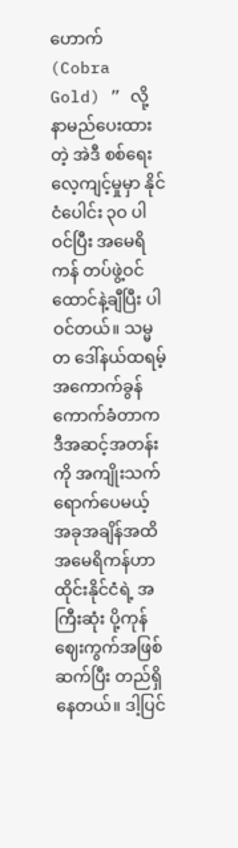ဟောက် (Cobra Gold) ” လို့ နာမည်ပေးထားတဲ့ အဲဒီ စစ်ရေးလေ့ကျင့်မှုမှာ နိုင်ငံပေါင်း ၃ဝ ပါဝင်ပြီး အမေရိကန် တပ်ဖွဲ့ဝင် ထောင်နဲ့ချီပြီး ပါဝင်တယ်။ သမ္မတ ဒေါ်နယ်ထရမ့် အကောက်ခွန်ကောက်ခံတာက ဒီအဆင့်အတန်းကို အကျိုးသက် ရောက်ပေမယ့် အခုအချိန်အထိ အမေရိကန်ဟာ ထိုင်းနိုင်ငံရဲ့ အကြီးဆုံး ပို့ကုန်ဈေးကွက်အဖြစ် ဆက်ပြီး တည်ရှိနေတယ်။ ဒါ့ပြင်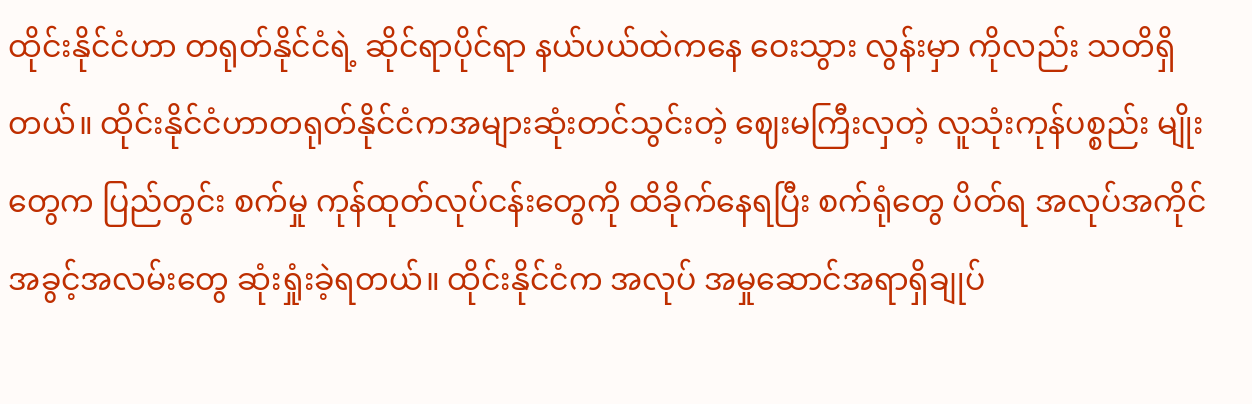ထိုင်းနိုင်ငံဟာ တရုတ်နိုင်ငံရဲ့ ဆိုင်ရာပိုင်ရာ နယ်ပယ်ထဲကနေ ဝေးသွား လွန်းမှာ ကိုလည်း သတိရှိတယ်။ ထိုင်းနိုင်ငံဟာတရုတ်နိုင်ငံကအများဆုံးတင်သွင်းတဲ့ ဈေးမကြီးလှတဲ့ လူသုံးကုန်ပစ္စည်း မျိုးတွေက ပြည်တွင်း စက်မှု ကုန်ထုတ်လုပ်ငန်းတွေကို ထိခိုက်နေရပြီး စက်ရုံတွေ ပိတ်ရ အလုပ်အကိုင် အခွင့်အလမ်းတွေ ဆုံးရှုံးခဲ့ရတယ်။ ထိုင်းနိုင်ငံက အလုပ် အမှုဆောင်အရာရှိချုပ်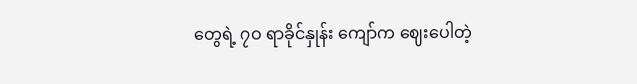တွေရဲ့ ၇ဝ ရာခိုင်နှုန်း ကျော်က ဈေးပေါတဲ့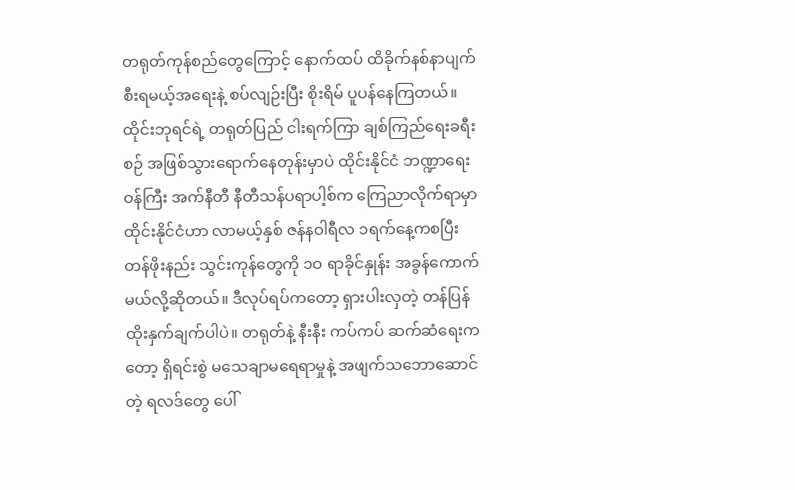တရုတ်ကုန်စည်တွေကြောင့် နောက်ထပ် ထိခိုက်နစ်နာပျက်စီးရမယ့်အရေးနဲ့ စပ်လျဉ်းပြီး စိုးရိမ် ပူပန်နေကြတယ်။ ထိုင်းဘုရင်ရဲ့ တရုတ်ပြည် ငါးရက်ကြာ ချစ်ကြည်ရေးခရီးစဉ် အဖြစ်သွားရောက်နေတုန်းမှာပဲ ထိုင်းနိုင်ငံ ဘဏ္ဍာရေးဝန်ကြီး အက်နီတီ နီတီသန်ပရာပါ့စ်က ကြေညာလိုက်ရာမှာ ထိုင်းနိုင်ငံဟာ လာမယ့်နှစ် ဇန်နဝါရီလ ၁ရက်နေ့ကစပြီး တန်ဖိုးနည်း သွင်းကုန်တွေကို ၁ဝ ရာခိုင်နှုန်း အခွန်ကောက်မယ်လို့ဆိုတယ်။ ဒီလုပ်ရပ်ကတော့ ရှားပါးလှတဲ့ တန်ပြန်ထိုးနှက်ချက်ပါပဲ။ တရုတ်နဲ့ နီးနီး ကပ်ကပ် ဆက်ဆံရေးကတော့ ရှိရင်းစွဲ မသေချာမရေရာမှုနဲ့ အဖျက်သဘောဆောင်တဲ့ ရလဒ်တွေ ပေါ်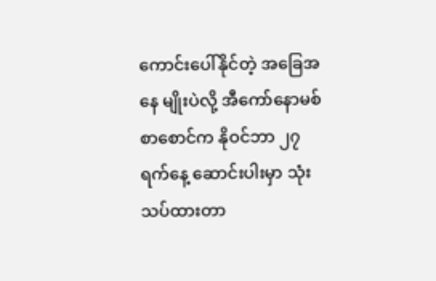ကောင်းပေါ်နိုင်တဲ့ အခြေအနေ မျိုးပဲလို့ အီကော်နောမစ်စာစောင်က နိုဝင်ဘာ ၂၇ ရက်နေ့ ဆောင်းပါးမှာ သုံးသပ်ထားတာ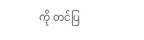ကို တင်ပြ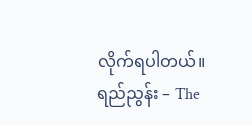လိုက်ရပါတယ်။
ရည်ညွန်း – The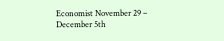Economist November 29 – December 5th